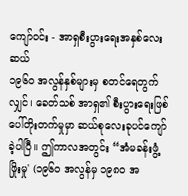ကျော်ဝင်း - အာရှစီးပွားရေးအနှစ်လေးဆယ်
၁၉၆ဝ အလွန်နှစ်များမှ စတင်ရေတွက်လျှင်၊ ခေတ်သစ် အာရှ၏ စီးပွားရေးဖြစ်ပေါ်တိုးတက်မှုမှာ ဆယ်စုလေးခုပင်ကျော်ခဲ့ပါပြီ။ ဤကာလအတွင်း “အံမခန်းဖွံ့ဖြိုးမှု' (၁၉၆၀ အလွန်မှ ၁၉၈ဝ အ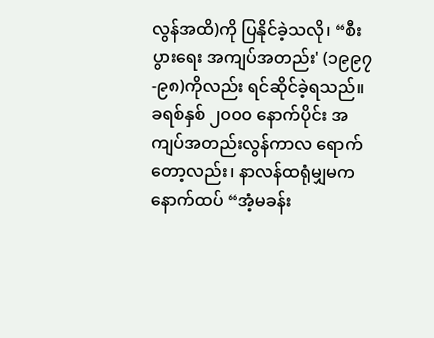လွန်အထိ)ကို ပြနိုင်ခဲ့သလို၊ “စီးပွားရေး အကျပ်အတည်း' (၁၉၉၇-၉၈)ကိုလည်း ရင်ဆိုင်ခဲ့ရသည်။ ခရစ်နှစ် ၂၀၀၀ နောက်ပိုင်း အကျပ်အတည်းလွန်ကာလ ရောက်တော့လည်း၊ နာလန်ထရုံမျှမက နောက်ထပ် “အံ့မခန်း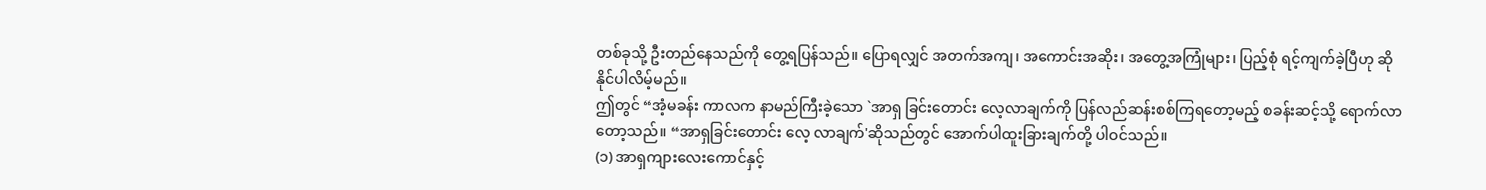တစ်ခုသို့ ဦးတည်နေသည်ကို တွေ့ရပြန်သည်။ ပြောရလျှင် အတက်အကျ၊ အကောင်းအဆိုး၊ အတွေ့အကြုံများ၊ ပြည့်စုံ ရင့်ကျက်ခဲ့ပြီဟု ဆိုနိုင်ပါလိမ့်မည်။
ဤတွင် “အံ့မခန်း ကာလက နာမည်ကြီးခဲ့သော `အာရှ ခြင်းတောင်း လေ့လာချက်ကို ပြန်လည်ဆန်းစစ်ကြရတော့မည့် စခန်းဆင့်သို့ ရောက်လာတော့သည်။ “အာရှခြင်းတောင်း လေ့ လာချက်'ဆိုသည်တွင် အောက်ပါထူးခြားချက်တို့ ပါဝင်သည်။
(၁) အာရှကျားလေးကောင်နှင့်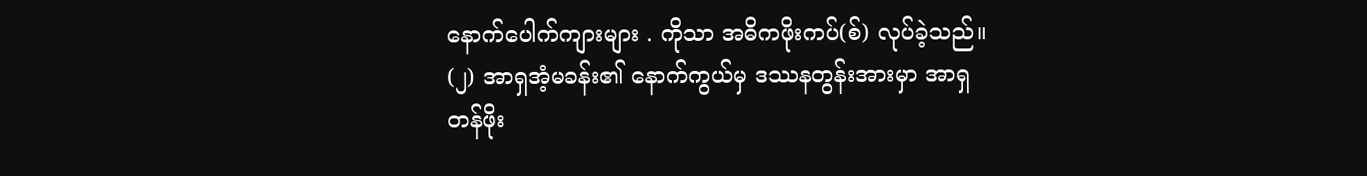နောက်ပေါက်ကျားများ . ကိုသာ အဓိကဖိုးကပ်(စ်) လုပ်ခဲ့သည်။
(၂) အာရှအံ့မခန်း၏ နောက်ကွယ်မှ ဒဿနတွန်းအားမှာ အာရှ
တန်ဖိုး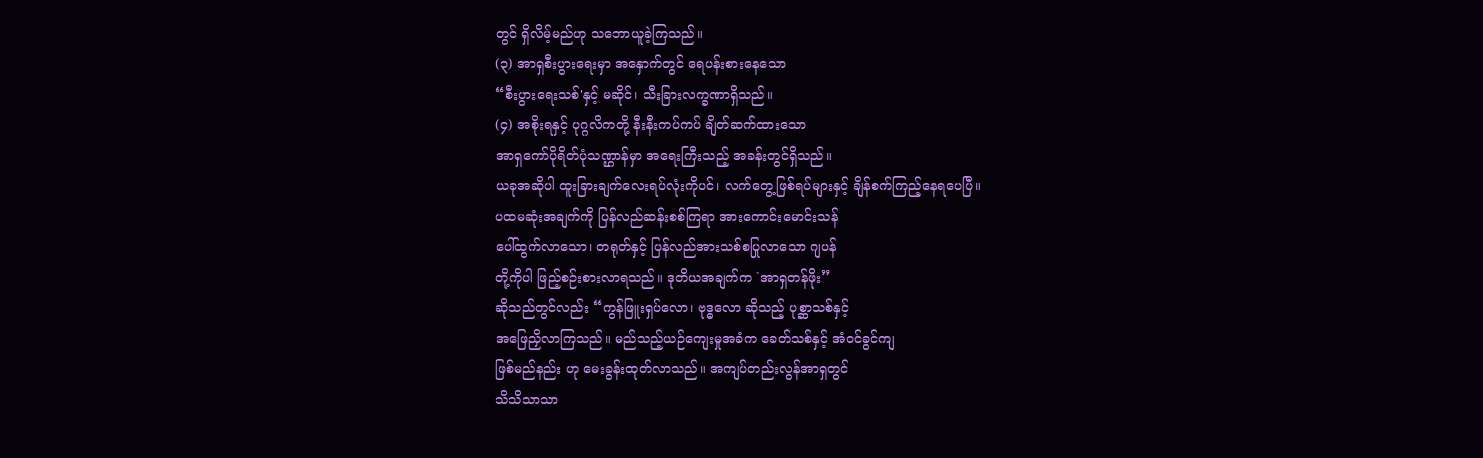တွင် ရှိလိမ့်မည်ဟု သဘောယူခဲ့ကြသည်။
(၃) အာရှစီးပွားရေးမှာ အနှောက်တွင် ရေပန်းစားနေသော
“စီးပွားရေးသစ်'နှင့် မဆိုင်၊ သီးခြားလက္ခဏာရှိသည်။
(၄) အစိုးရနှင့် ပုဂ္ဂလိကတို့ နီးနီးကပ်ကပ် ချိတ်ဆက်ထားသော
အာရှကော်ပိုရိတ်ပုံသဏ္ဌာန်မှာ အရေးကြီးသည့် အခန်းတွင်ရှိသည်။
ယခုအဆိုပါ ထူးခြားချက်လေးရပ်လုံးကိုပင်၊ လက်တွေ့ဖြစ်ရပ်များနှင့် ချိန်စက်ကြည့်နေရပေပြီ။
ပထမဆုံးအချက်ကို ပြန်လည်ဆန်းစစ်ကြရာ အားကောင်းမောင်းသန်
ပေါ်ထွက်လာသော၊ တရုတ်နှင့် ပြန်လည်အားသစ်စပြုလာသော ဂျပန်
တို့ကိုပါ ဖြည့်စဉ်းစားလာရသည်။ ဒုတိယအချက်က `အာရှတန်ဖိုး”
ဆိုသည်တွင်လည်း “ကွန်ဖြူးရှပ်လော၊ ဗုဒ္ဓလော ဆိုသည့် ပုစ္ဆာသစ်နှင့်
အဖြေညှိလာကြသည်။ မည်သည့်ယဉ်ကျေးမှုအခံက ခေတ်သစ်နှင့် အံဝင်ခွင်ကျ
ဖြစ်မည်နည်း ဟု မေးခွန်းထုတ်လာသည်။ အကျပ်တည်းလွန်အာရှတွင်
သိသိသာသာ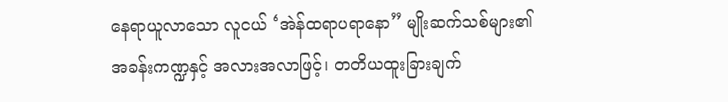နေရာယူလာသော လူငယ် ‘အဲန်ထရာပရာနော” မျိုးဆက်သစ်များ၏
အခန်းကဏ္ဍနှင့် အလားအလာဖြင့်၊ တတိယထူးခြားချက်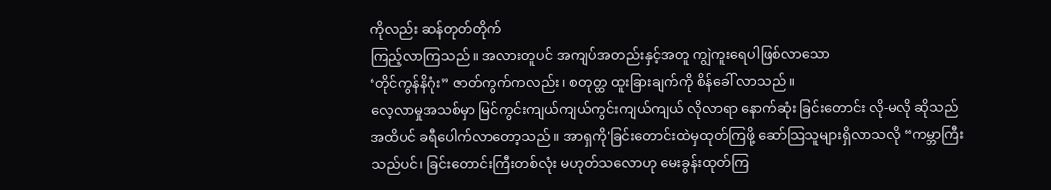ကိုလည်း ဆန်တုတ်တိုက်
ကြည့်လာကြသည်။ အလားတူပင် အကျပ်အတည်းနှင့်အတူ ကျွဲကူးရေပါဖြစ်လာသော
‘တိုင်ကွန်နိဂုံး” ဇာတ်ကွက်ကလည်း၊ စတုတ္ထ ထူးခြားချက်ကို စိန်ခေါ် လာသည်။
လေ့လာမှုအသစ်မှာ မြင်ကွင်းကျယ်ကျယ်ကွင်းကျယ်ကျယ် လိုလာရာ နောက်ဆုံး ခြင်းတောင်း လို-မလို ဆိုသည်အထိပင် ခရီပေါက်လာတော့သည်။ အာရှကို'ခြင်းတောင်းထဲမှထုတ်ကြဖို့ ဆော်သြသူများရှိလာသလို “ကမ္ဘာကြီး သည်ပင်၊ ခြင်းတောင်းကြီးတစ်လုံး မဟုတ်သလောဟု မေးခွန်းထုတ်ကြ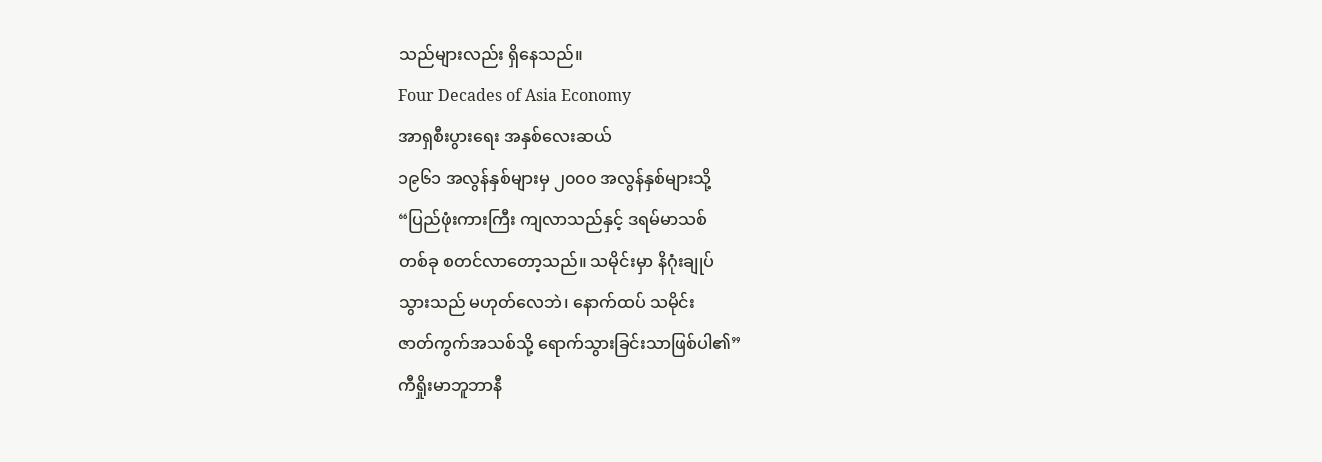သည်များလည်း ရှိနေသည်။
Four Decades of Asia Economy
အာရှစီးပွားရေး အနှစ်လေးဆယ်
၁၉၆၁ အလွန်နှစ်များမှ ၂၀၀၀ အလွန်နှစ်များသို့
“ပြည်ဖုံးကားကြီး ကျလာသည်နှင့် ဒရမ်မာသစ်
တစ်ခု စတင်လာတော့သည်။ သမိုင်းမှာ နိဂုံးချုပ်
သွားသည် မဟုတ်လေဘဲ၊ နောက်ထပ် သမိုင်း
ဇာတ်ကွက်အသစ်သို့ ရောက်သွားခြင်းသာဖြစ်ပါ၏”
ကီရှိုးမာဘူဘာနီ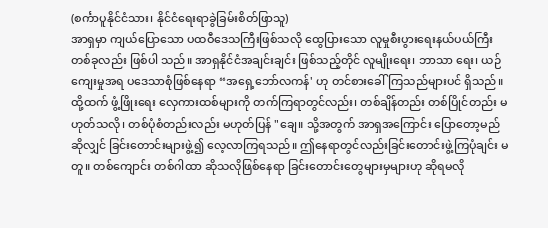(စင်္ကာပူနိုင်ငံသား၊ နိုင်ငံရေးရာခွဲခြမ်းစိတ်ဖြာသူ)
အာရှမှာ ကျယ်ပြောသော ပထဝီဒေသကြီးဖြစ်သလို ထွေပြားသော လူမှုစီးပွားရေးနယ်ပယ်ကြီး တစ်ခုလည်း ဖြစ်ပါ သည်။ အာရှနိုင်ငံအချင်းချင်း ဖြစ်သည့်တိုင် လူမျိုးရေး၊ ဘာသာ ရေး၊ ယဉ်ကျေးမှုအရ ပဒေသာစုံဖြစ်နေရာ “အရှေ့ဘော်လကန်' ဟု တင်စားခေါ်ကြသည်များပင် ရှိသည်။ ထို့ထက် ဖွံ့ဖြိုးရေး လှေကားထစ်များကို တက်ကြရာတွင်လည်း၊ တစ်ချိန်တည်း တစ်ပြိုင်တည်း မဟုတ်သလို၊ တစ်ပုံစံတည်းလည်း မဟုတ်ပြန် "ချေ။ သို့အတွက် အာရှအကြောင်း ပြောတော့မည်ဆိုလျှင် ခြင်းတောင်းများဖွဲ့၍ လေ့လာကြရသည်။ ဤနေရာတွင်လည်းခြင်းတောင်းဖွဲ့ကြပုံချင်း မတူ။ တစ်ကျောင်း တစ်ဂါထာ ဆိုသလိုဖြစ်နေရာ ခြင်းတောင်းတွေများမှများဟု ဆိုရမလို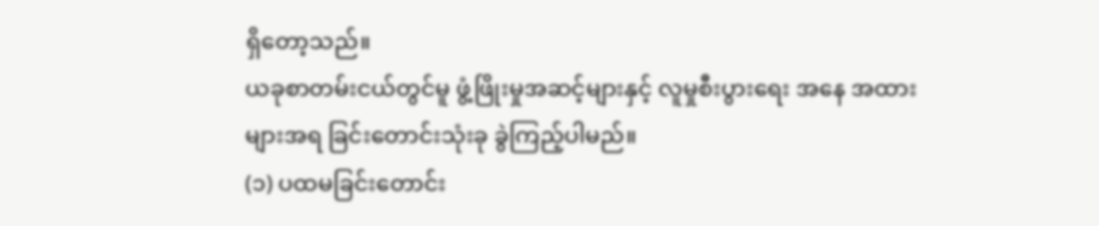ရှိတော့သည်။
ယခုစာတမ်းငယ်တွင်မူ ဖွံ့ဖြိုးမှုအဆင့်များနှင့် လူမှုစီးပွားရေး အနေ အထားများအရ ခြင်းတောင်းသုံးခု ခွဲကြည့်ပါမည်။
(၁) ပထမခြင်းတောင်း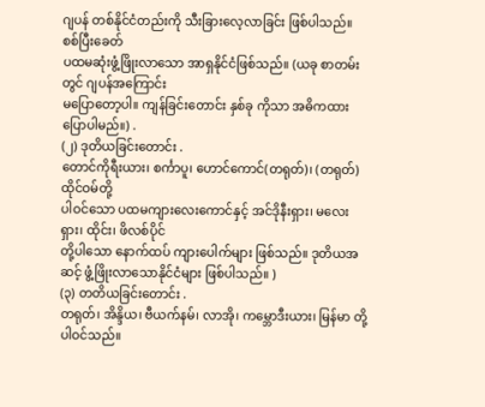ဂျပန် တစ်နိုင်ငံတည်းကို သီးခြားလေ့လာခြင်း ဖြစ်ပါသည်။ စစ်ပြီးခေတ်
ပထမဆုံးဖွံ့ဖြိုးလာသော အာရှနိုင်ငံဖြစ်သည်။ (ယခု စာတမ်းတွင် ဂျပန်အကြောင်း
မပြောတော့ပါ။ ကျန်ခြင်းတောင်း နှစ်ခု ကိုသာ အဓိကထားပြောပါမည်။) .
(၂) ဒုတိယခြင်းတောင်း .
တောင်ကိုရီးယား၊ စင်္ကာပူ၊ ဟောင်ကောင်(တရုတ်)၊ (တရုတ်) ထိုင်ဝမ်တို့
ပါဝင်သော ပထမကျားလေးကောင်နှင့် အင်ဒိုနီးရှား၊ မလေးရှား၊ ထိုင်း၊ ဖိလစ်ပိုင်
တို့ပါသော နောက်ထပ် ကျားပေါက်များ ဖြစ်သည်။ ဒုတိယအဆင့် ဖွံ့ဖြိုးလာသောနိုင်ငံများ ဖြစ်ပါသည်။ )
(၃) တတိယခြင်းတောင်း .
တရုတ်၊ အိန္ဒိယ၊ ဗီယက်နမ်၊ လာအို၊ ကမ္ဘောဒီးယား၊ မြန်မာ တို့ပါဝင်သည်။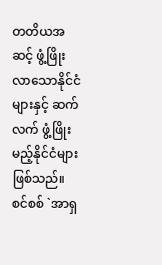တတိယအဆင့် ဖွံ့ဖြိုးလာသောနိုင်ငံများနှင့် ဆက်လက် ဖွံ့ဖြိုးမည့်နိုင်ငံများ ဖြစ်သည်။
စင်စစ် `အာရှ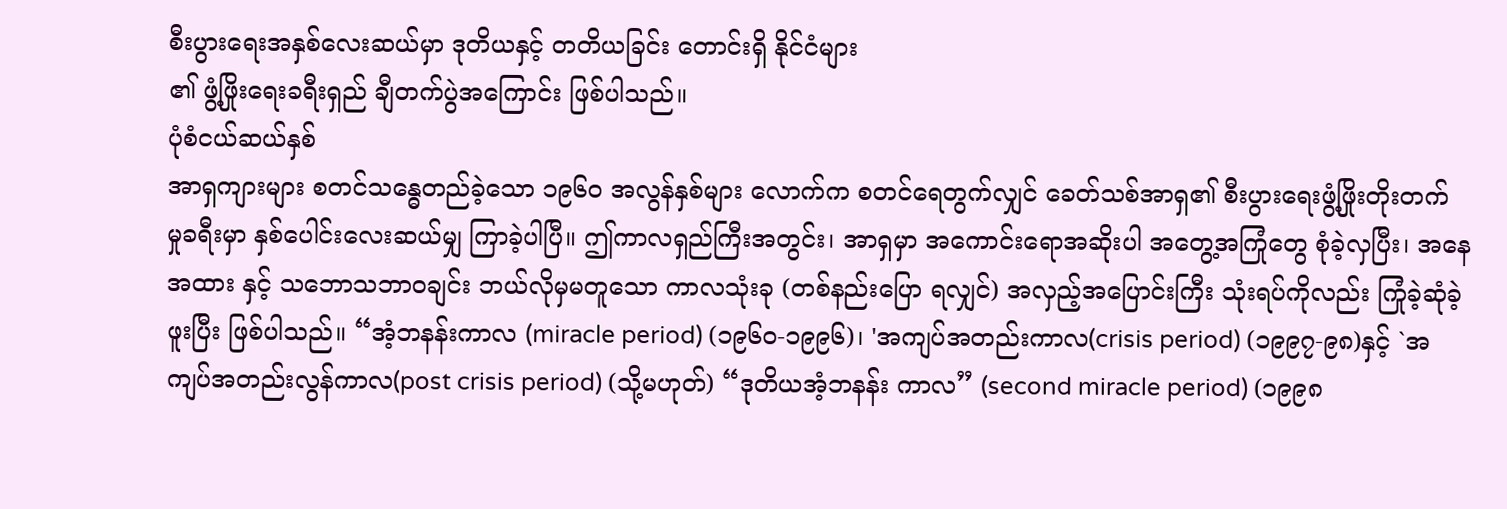စီးပွားရေးအနှစ်လေးဆယ်မှာ ဒုတိယနှင့် တတိယခြင်း တောင်းရှိ နိုင်ငံများ
၏ ဖွံ့ဖြိုးရေးခရီးရှည် ချီတက်ပွဲအကြောင်း ဖြစ်ပါသည်။
ပုံစံငယ်ဆယ်နှစ်
အာရှကျားများ စတင်သန္ဓေတည်ခဲ့သော ၁၉၆၀ အလွန်နှစ်များ လောက်က စတင်ရေတွက်လျှင် ခေတ်သစ်အာရှ၏ စီးပွားရေးဖွံ့ဖြိုးတိုးတက် မှုခရီးမှာ နှစ်ပေါင်းလေးဆယ်မျှ ကြာခဲ့ပါပြီ။ ဤကာလရှည်ကြီးအတွင်း၊ အာရှမှာ အကောင်းရောအဆိုးပါ အတွေ့အကြုံတွေ စုံခဲ့လှပြီး၊ အနေအထား နှင့် သဘောသဘာဝချင်း ဘယ်လိုမှမတူသော ကာလသုံးခု (တစ်နည်းပြော ရလျှင်) အလှည့်အပြောင်းကြီး သုံးရပ်ကိုလည်း ကြုံခဲ့ဆုံခဲ့ဖူးပြီး ဖြစ်ပါသည်။ “အံ့ဘနန်းကာလ (miracle period) (၁၉၆၀-၁၉၉၆)၊ 'အကျပ်အတည်းကာလ(crisis period) (၁၉၉၇-၉၈)နှင့် `အကျပ်အတည်းလွန်ကာလ(post crisis period) (သို့မဟုတ်) “ဒုတိယအံ့ဘနန်း ကာလ” (second miracle period) (၁၉၉၈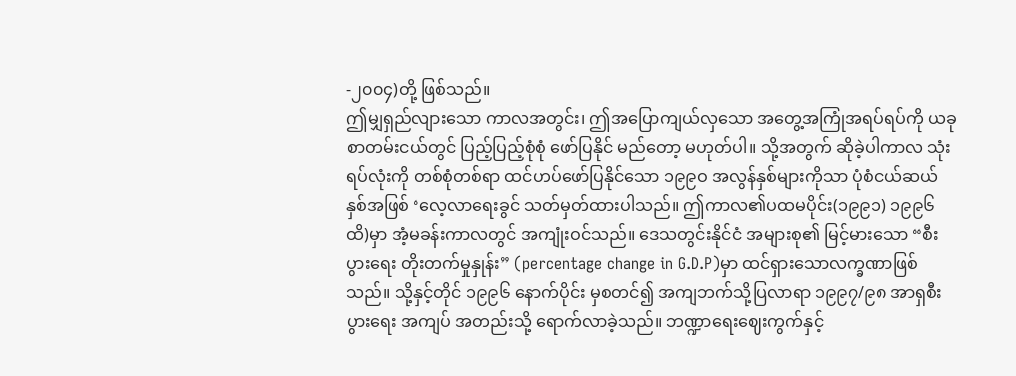-၂၀၀၄)တို့ ဖြစ်သည်။
ဤမျှရှည်လျားသော ကာလအတွင်း၊ ဤအပြောကျယ်လှသော အတွေ့အကြုံအရပ်ရပ်ကို ယခုစာတမ်းငယ်တွင် ပြည့်ပြည့်စုံစုံ ဖော်ပြနိုင် မည်တော့ မဟုတ်ပါ။ သို့အတွက် ဆိုခဲ့ပါကာလ သုံးရပ်လုံးကို တစ်စုံတစ်ရာ ထင်ဟပ်ဖော်ပြနိုင်သော ၁၉၉ဝ အလွန်နှစ်များကိုသာ ပုံစံငယ်ဆယ်နှစ်အဖြစ် ‘လေ့လာရေးခွင် သတ်မှတ်ထားပါသည်။ ဤကာလ၏ပထမပိုင်း(၁၉၉၁) ၁၉၉၆ ထိ)မှာ အံ့မခန်းကာလတွင် အကျုံးဝင်သည်။ ဒေသတွင်းနိုင်ငံ အများစု၏ မြင့်မားသော “စီးပွားရေး တိုးတက်မှုနှုန်း” (percentage change in G.D.P)မှာ ထင်ရှားသောလက္ခဏာဖြစ်သည်။ သို့နှင့်တိုင် ၁၉၉၆ နောက်ပိုင်း မှစတင်၍ အကျဘက်သို့ပြလာရာ ၁၉၉၇/၉၈ အာရှစီးပွားရေး အကျပ် အတည်းသို့ ရောက်လာခဲ့သည်။ ဘဏ္ဍာရေးဈေးကွက်နှင့်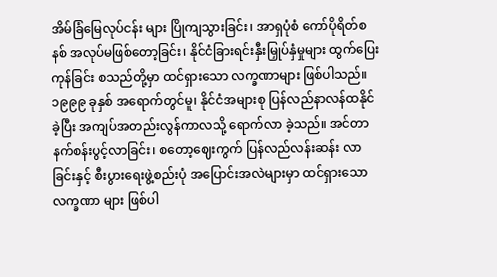အိမ်ခြံမြေလုပ်ငန်း များ ပြိုကျသွားခြင်း၊ အာရှပုံစံ ကော်ပိုရိတ်စနစ် အလုပ်မဖြစ်တော့ခြင်း၊ နိုင်ငံခြားရင်းနှီးမြှုပ်နှံမှုများ ထွက်ပြေးကုန်ခြင်း စသည်တို့မှာ ထင်ရှားသော လက္ခဏာများ ဖြစ်ပါသည်။ ၁၉၉၉ ခုနှစ် အရောက်တွင်မူ၊ နိုင်ငံအများစု ပြန်လည်နာလန်ထနိုင်ခဲ့ပြီး အကျပ်အတည်းလွန်ကာလသို့ ရောက်လာ ခဲ့သည်။ အင်တာနက်စန်းပွင့်လာခြင်း၊ စတော့ဈေးကွက် ပြန်လည်လန်းဆန်း လာခြင်းနှင့် စီးပွားရေးဖွဲ့စည်းပုံ အပြောင်းအလဲများမှာ ထင်ရှားသောလက္ခဏာ များ ဖြစ်ပါ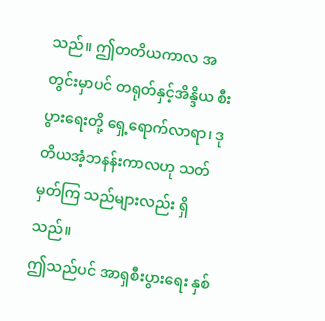သည်။ ဤတတိယကာလ အတွင်းမှာပင် တရုတ်နှင့်အိန္ဒိယ စီးပွားရေးတို့ ရှေ့ရောက်လာရာ၊ ဒုတိယအံ့ဘနန်းကာလဟု သတ်မှတ်ကြ သည်များလည်း ရှိသည်။
ဤသည်ပင် အာရှစီးပွားရေး နှစ်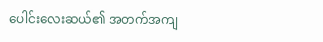ပေါင်းလေးဆယ်၏ အတက်အကျ